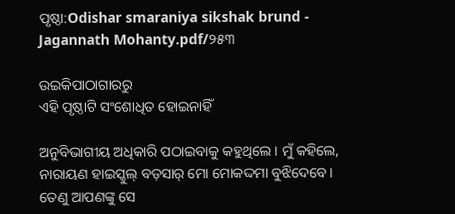ପୃଷ୍ଠା:Odishar smaraniya sikshak brund - Jagannath Mohanty.pdf/୨୫୩

ଉଇକିପାଠାଗାର‌ରୁ
ଏହି ପୃଷ୍ଠାଟି ସଂଶୋଧିତ ହୋଇନାହିଁ

ଅନୁବିଭାଗୀୟ ଅଧିକାରି ପଠାଇବାକୁ କହୁଥିଲେ । ମୁଁ କହିଲେ, ନାରାୟଣ ହାଇସ୍କୁଲ୍ ବଡ଼ସାର୍ ମୋ ମୋକଦ୍ଦମା ବୁଝିଦେବେ। ତେଣୁ ଆପଣଙ୍କୁ ସେ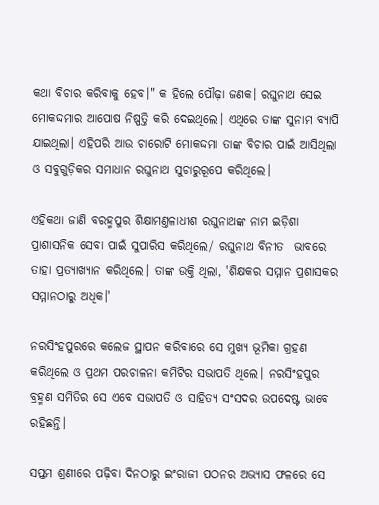କଥା ବିଚାର କରିବାକୁ ହେବ।" କ ହିଲେ ପୌଢ଼ା ଜଣକ। ରଘୁନାଥ ସେଇ ମୋକଦ୍ଦମାର ଆପୋଷ ନିଷ୍ପତ୍ତି କରି ଦେଇଥିଲେ। ଏଥିରେ ତାଙ୍କ ସୁନାମ ବ୍ୟାପି ଯାଇଥିଲା। ଏହିପରି ଆଉ ଚାରୋଟି ମୋକଦ୍ଦମା ତାଙ୍କ ବିଚାର ପାଇଁ ଆସିଥିଲା ଓ ସବୁଗୁଡ଼ିକର ସମାଧାନ ରଘୁନାଥ ସୁଚାରୁରୂପେ କରିଥିଲେ।

ଏହିକଥା ଜାଣି ବରହ୍ମପୁର ଶିକ୍ଷାମଣ୍ତଳାଧୀଶ ରଘୁନାଥଙ୍କ ନାମ ଇଡ଼ିଶା ପ୍ରାଶାସନିକ ସେବା ପାଇଁ ସୁପାରିସ କରିଥିଲେ/ ରଘୁନାଥ ବିନୀତ  ଭାବରେ ତାହା ପ୍ରତ୍ୟାଖ୍ୟାନ କରିଥିଲେ। ତାଙ୍କ ଉକ୍ତି ଥିଲା, 'ଶିକ୍ଷକର ସମ୍ମାନ ପ୍ରଶାସକର ସମ୍ମାନଠାରୁ ଅଧିକ।'

ନରସିଂହପୁରରେ କଲେଜ ସ୍ଥାପନ କରିବାରେ ସେ ମୁଖ୍ୟ ଭୂମିକା ଗ୍ରହଣ କରିଥିଲେ ଓ ପ୍ରଥମ ପରଚାଳନା କମିଟିର ସଭାପତି ଥିଲେ। ନରସିଂହପୁର ବ୍ରହ୍ମଣ ସମିତିର ସେ ଏବେ ସଭାପତି ଓ ସାହିତ୍ୟ ସଂସଦର ଉପଦେଷ୍ଟ ଭାବେ ରହିଛନ୍ତି।

ସପ୍ତମ ଶ୍ରଣୀରେ ପଢ଼ିବା ଦିନଠାରୁ ଇଂରାଜୀ ପଠନର ଅଭ୍ୟାସ ଫଳରେ ସେ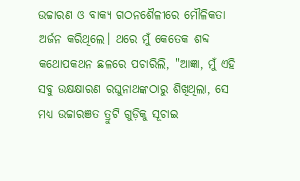ଉଚ୍ଚାରଣ ଓ ବାକ୍ୟ ଗଠନଶୈଳୀରେ ମୌଳିକତା ଅର୍ଜନ କରିଥିଲେ। ଥରେ ମୁଁ କେତେକ ଶବ୍ଦ କଥୋପକଥନ ଛଳରେ ପଚାରିଲି, "ଆଜ୍ଞା, ମୁଁ ଏହି ସବୁ ଉକ୍ଷକ୍ଷାରଣ ରଘୁନାଥଙ୍କଠାରୁ ଶିଖିଥିଲା, ସେ ମଧ୍ୟ ଉଚ୍ଚାରଞତ ତ୍ରୁଟି ଗୁଡ଼ିକୁ ସୂଚାଇ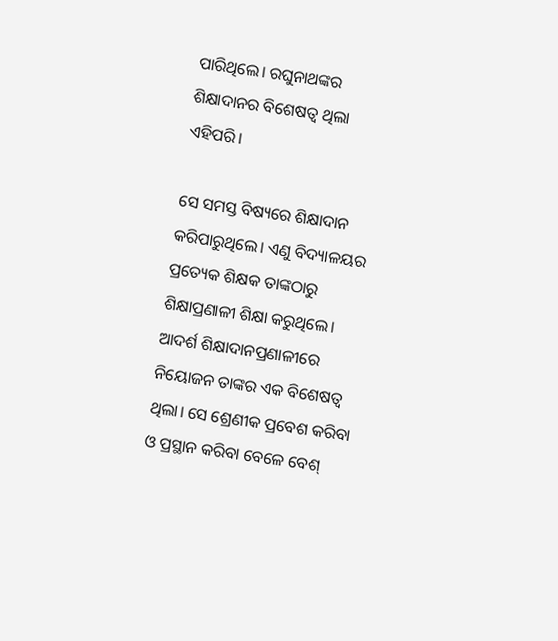ପାରିଥିଲେ। ରଘୁନାଥଙ୍କର ଶିକ୍ଷାଦାନର ବିଶେଷତ୍ୱ ଥିଲା ଏହିପରି।

ସେ ସମସ୍ତ ବିଷ୍ୟରେ ଶିକ୍ଷାଦାନ କରିପାରୁଥିଲେ। ଏଣୁ ବିଦ୍ୟାଳୟର ପ୍ରତ୍ୟେକ ଶିକ୍ଷକ ତାଙ୍କଠାରୁ ଶିକ୍ଷାପ୍ରଣାଳୀ ଶିକ୍ଷା କରୁଥିଲେ। ଆଦର୍ଶ ଶିକ୍ଷାଦାନପ୍ରଣାଳୀରେ ନିୟୋଜନ ତାଙ୍କର ଏକ ବିଶେଷତ୍ୱ ଥିଲା। ସେ ଶ୍ରେଣୀକ ପ୍ରବେଶ କରିବା ଓ ପ୍ରସ୍ଥାନ କରିବା ବେଳେ ବେଶ୍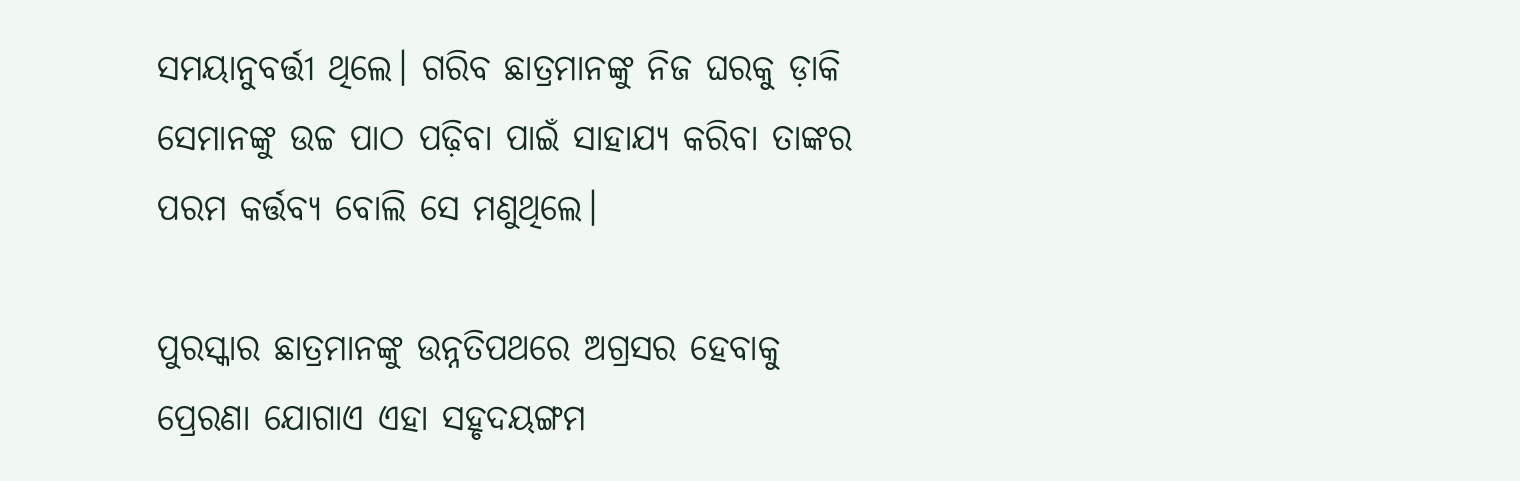ସମୟାନୁବର୍ତ୍ତୀ ଥିଲେ। ଗରିବ ଛାତ୍ରମାନଙ୍କୁ ନିଜ ଘରକୁ ଡ଼ାକି ସେମାନଙ୍କୁ ଉଚ୍ଚ ପାଠ ପଢ଼ିବା ପାଇଁ ସାହାଯ୍ୟ କରିବା ତାଙ୍କର ପରମ କର୍ତ୍ତବ୍ୟ ବୋଲି ସେ ମଣୁଥିଲେ।

ପୁରସ୍କାର ଛାତ୍ରମାନଙ୍କୁ ଉନ୍ନତିପଥରେ ଅଗ୍ରସର ହେବାକୁ ପ୍ରେରଣା ଯୋଗାଏ ଏହା ସହୃଦୟଙ୍ଗମ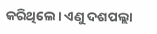କରିଥିଲେ। ଏଣୁ ଦଶପଲ୍ଲା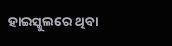ହାଇସ୍କୁଲରେ ଥିବା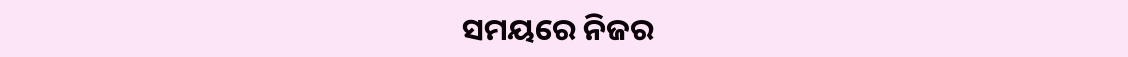ସମୟରେ ନିଜର